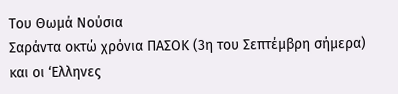Του Θωμά Νούσια
Σαράντα οκτώ χρόνια ΠΑΣΟΚ (3η του Σεπτέμβρη σήμερα) και οι ‘Ελληνες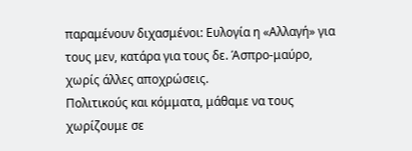παραμένουν διχασμένοι: Ευλογία η «Αλλαγή» για τους μεν, κατάρα για τους δε. Άσπρο-μαύρο, χωρίς άλλες αποχρώσεις.
Πολιτικούς και κόμματα, μάθαμε να τους χωρίζουμε σε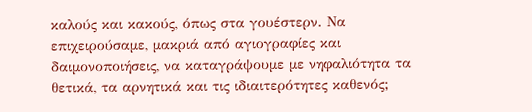καλούς και κακούς, όπως στα γουέστερν. Να επιχειρούσαμε, μακριά από αγιογραφίες και δαιμονοποιήσεις, να καταγράψουμε με νηφαλιότητα τα θετικά, τα αρνητικά και τις ιδιαιτερότητες καθενός;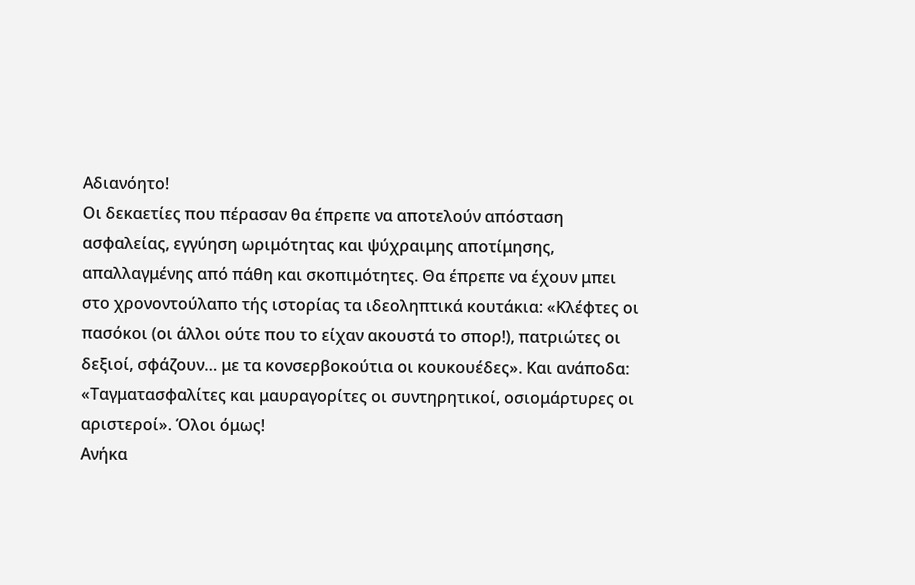Αδιανόητο!
Οι δεκαετίες που πέρασαν θα έπρεπε να αποτελούν απόσταση ασφαλείας, εγγύηση ωριμότητας και ψύχραιμης αποτίμησης, απαλλαγμένης από πάθη και σκοπιμότητες. Θα έπρεπε να έχουν μπει στο χρονοντούλαπο τής ιστορίας τα ιδεοληπτικά κουτάκια: «Κλέφτες οι πασόκοι (οι άλλοι ούτε που το είχαν ακουστά το σπορ!), πατριώτες οι δεξιοί, σφάζουν… με τα κονσερβοκούτια οι κουκουέδες». Και ανάποδα: «Ταγματασφαλίτες και μαυραγορίτες οι συντηρητικοί, οσιομάρτυρες οι αριστεροί». Όλοι όμως!
Ανήκα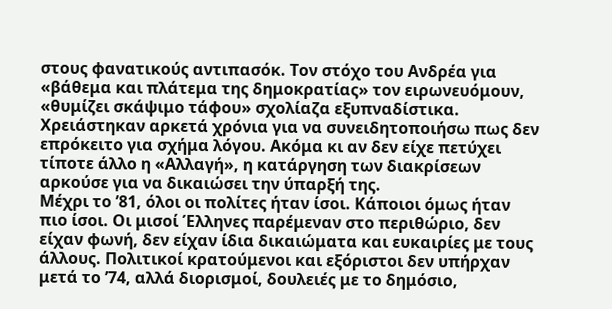στους φανατικούς αντιπασόκ. Τον στόχο του Ανδρέα για «βάθεμα και πλάτεμα της δημοκρατίας» τον ειρωνευόμουν, «θυμίζει σκάψιμο τάφου» σχολίαζα εξυπναδίστικα. Χρειάστηκαν αρκετά χρόνια για να συνειδητοποιήσω πως δεν επρόκειτο για σχήμα λόγου. Ακόμα κι αν δεν είχε πετύχει τίποτε άλλο η «Αλλαγή», η κατάργηση των διακρίσεων αρκούσε για να δικαιώσει την ύπαρξή της.
Μέχρι το ’81, όλοι οι πολίτες ήταν ίσοι. Κάποιοι όμως ήταν πιο ίσοι. Οι μισοί Έλληνες παρέμεναν στο περιθώριο, δεν είχαν φωνή, δεν είχαν ίδια δικαιώματα και ευκαιρίες με τους άλλους. Πολιτικοί κρατούμενοι και εξόριστοι δεν υπήρχαν μετά το ’74, αλλά διορισμοί, δουλειές με το δημόσιο,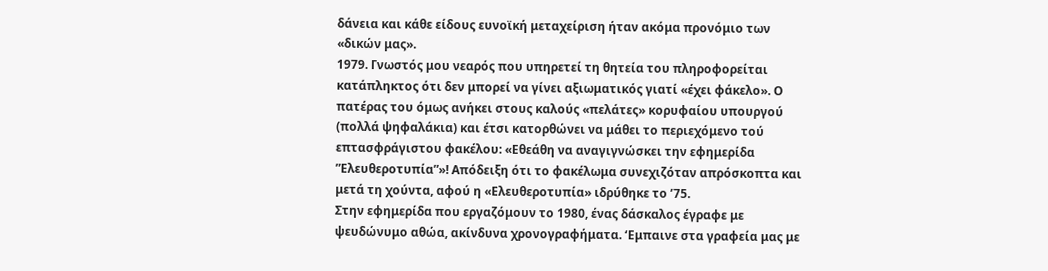δάνεια και κάθε είδους ευνοϊκή μεταχείριση ήταν ακόμα προνόμιο των «δικών μας».
1979. Γνωστός μου νεαρός που υπηρετεί τη θητεία του πληροφορείται κατάπληκτος ότι δεν μπορεί να γίνει αξιωματικός γιατί «έχει φάκελο». Ο πατέρας του όμως ανήκει στους καλούς «πελάτες» κορυφαίου υπουργού (πολλά ψηφαλάκια) και έτσι κατορθώνει να μάθει το περιεχόμενο τού επτασφράγιστου φακέλου: «Εθεάθη να αναγιγνώσκει την εφημερίδα ”Ελευθεροτυπία”»! Απόδειξη ότι το φακέλωμα συνεχιζόταν απρόσκοπτα και μετά τη χούντα, αφού η «Ελευθεροτυπία» ιδρύθηκε το ’75.
Στην εφημερίδα που εργαζόμουν το 1980, ένας δάσκαλος έγραφε με ψευδώνυμο αθώα, ακίνδυνα χρονογραφήματα. ‘Εμπαινε στα γραφεία μας με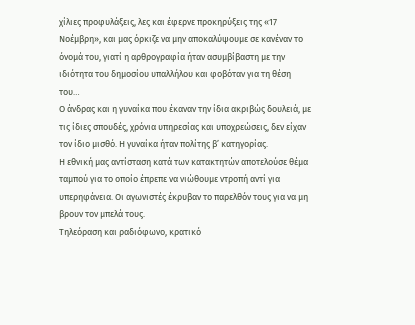χίλιες προφυλάξεις, λες και έφερνε προκηρύξεις της «17 Νοέμβρη», και μας όρκιζε να μην αποκαλύψουμε σε κανέναν το όνομά του, γιατί η αρθρογραφία ήταν ασυμβίβαστη με την ιδιότητα του δημοσίου υπαλλήλου και φοβόταν για τη θέση του…
Ο άνδρας και η γυναίκα που έκαναν την ίδια ακριβώς δουλειά, με τις ίδιες σπουδές, χρόνια υπηρεσίας και υποχρεώσεις, δεν είχαν τον ίδιο μισθό. Η γυναίκα ήταν πολίτης β’ κατηγορίας.
Η εθνική μας αντίσταση κατά των κατακτητών αποτελούσε θέμα ταμπού για το οποίο έπρεπε να νιώθουμε ντροπή αντί για υπερηφάνεια. Οι αγωνιστές έκρυβαν το παρελθόν τους για να μη βρουν τον μπελά τους.
Τηλεόραση και ραδιόφωνο, κρατικό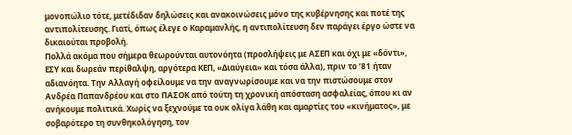μονοπώλιο τότε, μετέδιδαν δηλώσεις και ανακοινώσεις μόνο της κυβέρνησης και ποτέ της αντιπολίτευσης. Γιατί, όπως έλεγε ο Καραμανλής, η αντιπολίτευση δεν παράγει έργο ώστε να δικαιούται προβολή.
Πολλά ακόμα που σήμερα θεωρούνται αυτονόητα (προσλήψεις με ΑΣΕΠ και όχι με «δόντι», ΕΣΥ και δωρεάν περίθαλψη, αργότερα ΚΕΠ, «Διαύγεια» και τόσα άλλα), πριν το ’81 ήταν αδιανόητα. Την Αλλαγή οφείλουμε να την αναγνωρίσουμε και να την πιστώσουμε στον Ανδρέα Παπανδρέου και στο ΠΑΣΟΚ από τούτη τη χρονική απόσταση ασφαλείας, όπου κι αν ανήκουμε πολιτικά. Χωρίς να ξεχνούμε τα ουκ ολίγα λάθη και αμαρτίες του «κινήματος», με σοβαρότερο τη συνθηκολόγηση, τον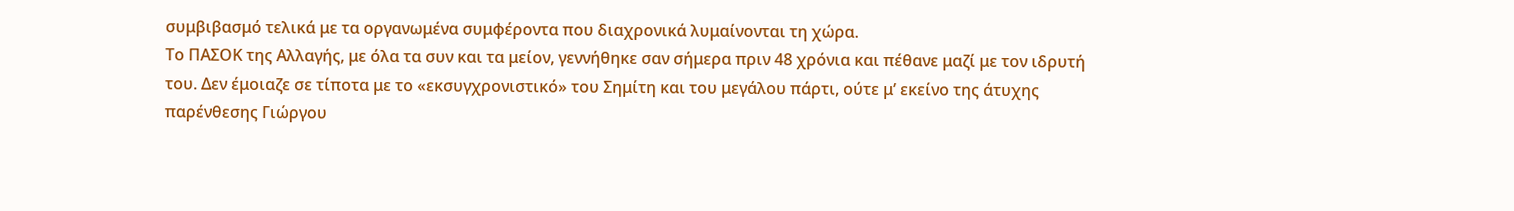συμβιβασμό τελικά με τα οργανωμένα συμφέροντα που διαχρονικά λυμαίνονται τη χώρα.
Το ΠΑΣΟΚ της Αλλαγής, με όλα τα συν και τα μείον, γεννήθηκε σαν σήμερα πριν 48 χρόνια και πέθανε μαζί με τον ιδρυτή του. Δεν έμοιαζε σε τίποτα με το «εκσυγχρονιστικό» του Σημίτη και του μεγάλου πάρτι, ούτε μ’ εκείνο της άτυχης παρένθεσης Γιώργου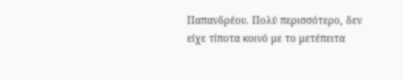Παπανδρέου. Πολύ περισσότερο, δεν είχε τίποτα κοινό με το μετέπειτα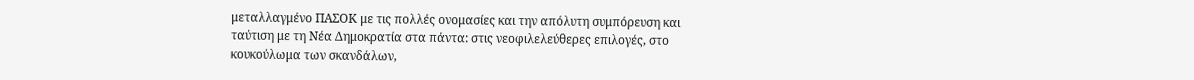μεταλλαγμένο ΠΑΣΟΚ με τις πολλές ονομασίες και την απόλυτη συμπόρευση και ταύτιση με τη Νέα Δημοκρατία στα πάντα: στις νεοφιλελεύθερες επιλογές, στο κουκούλωμα των σκανδάλων,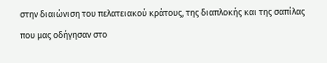στην διαιώνιση του πελατειακού κράτους, της διαπλοκής και της σαπίλας που μας οδήγησαν στο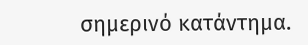σημερινό κατάντημα.